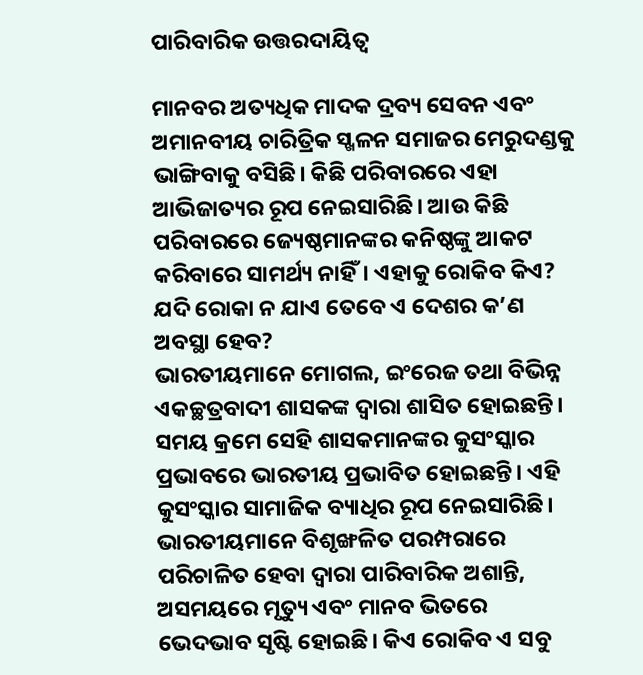ପାରିବାରିକ ଉତ୍ତରଦାୟିତ୍ୱ

ମାନବର ଅତ୍ୟଧିକ ମାଦକ ଦ୍ରବ୍ୟ ସେବନ ଏବଂ ଅମାନବୀୟ ଚାରିତ୍ରିକ ସ୍ଖଳନ ସମାଜର ମେରୁଦଣ୍ଡକୁ ଭାଙ୍ଗିବାକୁ ବସିଛି। କିଛି ପରିବାରରେ ଏହା ଆଭିଜାତ୍ୟର ରୂପ ନେଇସାରିଛି। ଆଉ କିଛି ପରିବାରରେ ଜ୍ୟେଷ୍ଠମାନଙ୍କର କନିଷ୍ଠଙ୍କୁ ଆକଟ କରିବାରେ ସାମର୍ଥ୍ୟ ନାହିଁ। ଏହାକୁ ରୋକିବ କିଏ? ଯଦି ରୋକା ନ ଯାଏ ତେବେ ଏ ଦେଶର କ’ଣ ଅବସ୍ଥା ହେବ?
ଭାରତୀୟମାନେ ମୋଗଲ, ଇଂରେଜ ତଥା ବିଭିନ୍ନ ଏକଚ୍ଛତ୍ରବାଦୀ ଶାସକଙ୍କ ଦ୍ୱାରା ଶାସିତ ହୋଇଛନ୍ତି। ସମୟ କ୍ରମେ ସେହି ଶାସକମାନଙ୍କର କୁସଂସ୍କାର ପ୍ରଭାବରେ ଭାରତୀୟ ପ୍ରଭାବିତ ହୋଇଛନ୍ତି। ଏହି କୁସଂସ୍କାର ସାମାଜିକ ବ୍ୟାଧିର ରୂପ ନେଇସାରିଛି। ଭାରତୀୟମାନେ ବିଶୃଙ୍ଖଳିତ ପରମ୍ପରାରେ ପରିଚାଳିତ ହେବା ଦ୍ୱାରା ପାରିବାରିକ ଅଶାନ୍ତି, ଅସମୟରେ ମୃତ୍ୟୁ ଏବଂ ମାନବ ଭିତରେ ଭେଦଭାବ ସୃଷ୍ଟି ହୋଇଛି। କିଏ ରୋକିବ ଏ ସବୁ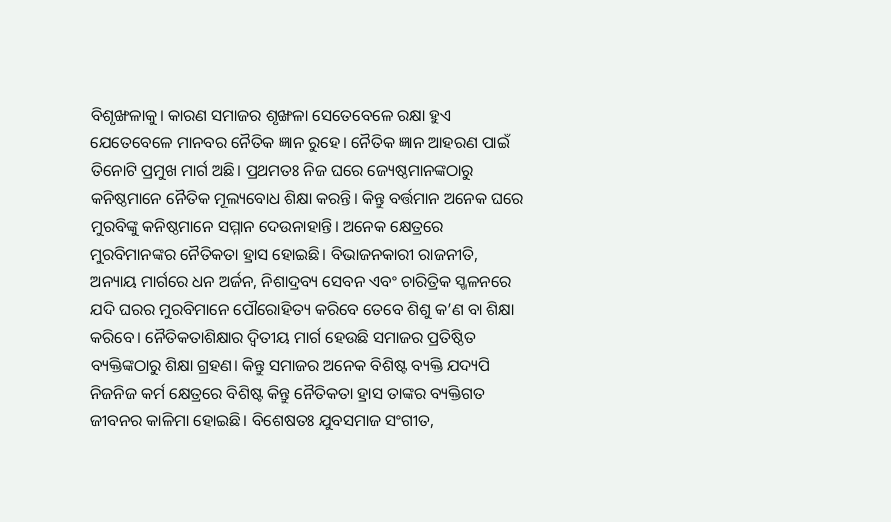ବିଶୃଙ୍ଖଳାକୁ। କାରଣ ସମାଜର ଶୃଙ୍ଖଳା ସେତେବେଳେ ରକ୍ଷା ହୁଏ ଯେତେବେଳେ ମାନବର ନୈତିକ ଜ୍ଞାନ ରୁହେ। ନୈତିକ ଜ୍ଞାନ ଆହରଣ ପାଇଁ ତିନୋଟି ପ୍ରମୁଖ ମାର୍ଗ ଅଛି। ପ୍ରଥମତଃ ନିଜ ଘରେ ଜ୍ୟେଷ୍ଠମାନଙ୍କଠାରୁ କନିଷ୍ଠମାନେ ନୈତିକ ମୂଲ୍ୟବୋଧ ଶିକ୍ଷା କରନ୍ତି। କିନ୍ତୁ ବର୍ତ୍ତମାନ ଅନେକ ଘରେ ମୁରବିଙ୍କୁ କନିଷ୍ଠମାନେ ସମ୍ମାନ ଦେଉନାହାନ୍ତି। ଅନେକ କ୍ଷେତ୍ରରେ ମୁରବିମାନଙ୍କର ନୈତିକତା ହ୍ରାସ ହୋଇଛି। ବିଭାଜନକାରୀ ରାଜନୀତି, ଅନ୍ୟାୟ ମାର୍ଗରେ ଧନ ଅର୍ଜନ, ନିଶାଦ୍ରବ୍ୟ ସେବନ ଏବଂ ଚାରିତ୍ରିକ ସ୍ଖଳନରେ ଯଦି ଘରର ମୁରବିମାନେ ପୌରୋହିତ୍ୟ କରିବେ ତେବେ ଶିଶୁ କ’ଣ ବା ଶିକ୍ଷା କରିବେ। ନୈତିକତାଶିକ୍ଷାର ଦ୍ୱିତୀୟ ମାର୍ଗ ହେଉଛି ସମାଜର ପ୍ରତିଷ୍ଠିତ ବ୍ୟକ୍ତିଙ୍କଠାରୁ ଶିକ୍ଷା ଗ୍ରହଣ। କିନ୍ତୁ ସମାଜର ଅନେକ ବିଶିଷ୍ଟ ବ୍ୟକ୍ତି ଯଦ୍ୟପି ନିଜନିଜ କର୍ମ କ୍ଷେତ୍ରରେ ବିଶିଷ୍ଟ କିନ୍ତୁ ନୈତିକତା ହ୍ରାସ ତାଙ୍କର ବ୍ୟକ୍ତିଗତ ଜୀବନର କାଳିମା ହୋଇଛି। ବିଶେଷତଃ ଯୁବସମାଜ ସଂଗୀତ,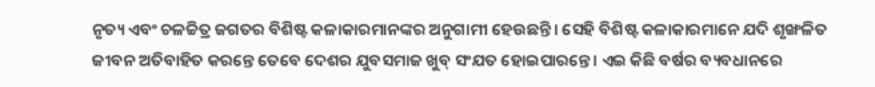ନୃତ୍ୟ ଏବଂ ଚଳଚ୍ଚିତ୍ର ଜଗତର ବିଶିଷ୍ଟ କଳାକାରମାନଙ୍କର ଅନୁଗାମୀ ହେଉଛନ୍ତି। ସେହି ବିଶିଷ୍ଟ କଳାକାରମାନେ ଯଦି ଶୃଙ୍ଖଳିତ ଜୀବନ ଅତିବାହିତ କରନ୍ତେ ତେବେ ଦେଶର ଯୁବସମାଜ ଖୁବ୍‌ ସଂଯତ ହୋଇପାରନ୍ତେ। ଏଇ କିଛି ବର୍ଷର ବ୍ୟବଧାନରେ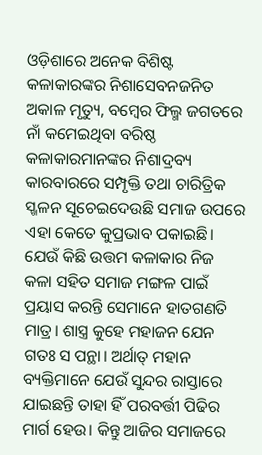ଓଡ଼ିଶାରେ ଅନେକ ବିଶିଷ୍ଟ କଳାକାରଙ୍କର ନିଶାସେବନଜନିତ ଅକାଳ ମୃତ୍ୟୁ, ବମ୍ବେର ଫିଲ୍ମ ଜଗତରେ ନାଁ କମେଇଥିବା ବରିଷ୍ଠ କଳାକାରମାନଙ୍କର ନିଶାଦ୍ରବ୍ୟ କାରବାରରେ ସମ୍ପୃକ୍ତି ତଥା ଚାରିତ୍ରିକ ସ୍ଖଳନ ସୂଚେଇଦେଉଛି ସମାଜ ଉପରେ ଏହା କେତେ କୁପ୍ରଭାବ ପକାଇଛି। ଯେଉଁ କିଛି ଉତ୍ତମ କଳାକାର ନିଜ କଳା ସହିତ ସମାଜ ମଙ୍ଗଳ ପାଇଁ ପ୍ରୟାସ କରନ୍ତି ସେମାନେ ହାତଗଣତି ମାତ୍ର। ଶାସ୍ତ୍ର କୁହେ ମହାଜନ ଯେନ ଗତଃ ସ ପନ୍ଥା। ଅର୍ଥାତ୍‌ ମହାନ ବ୍ୟକ୍ତିମାନେ ଯେଉଁ ସୁନ୍ଦର ରାସ୍ତାରେ ଯାଇଛନ୍ତି ତାହା ହିଁ ପରବର୍ତ୍ତୀ ପିଢିର ମାର୍ଗ ହେଉ। କିନ୍ତୁ ଆଜିର ସମାଜରେ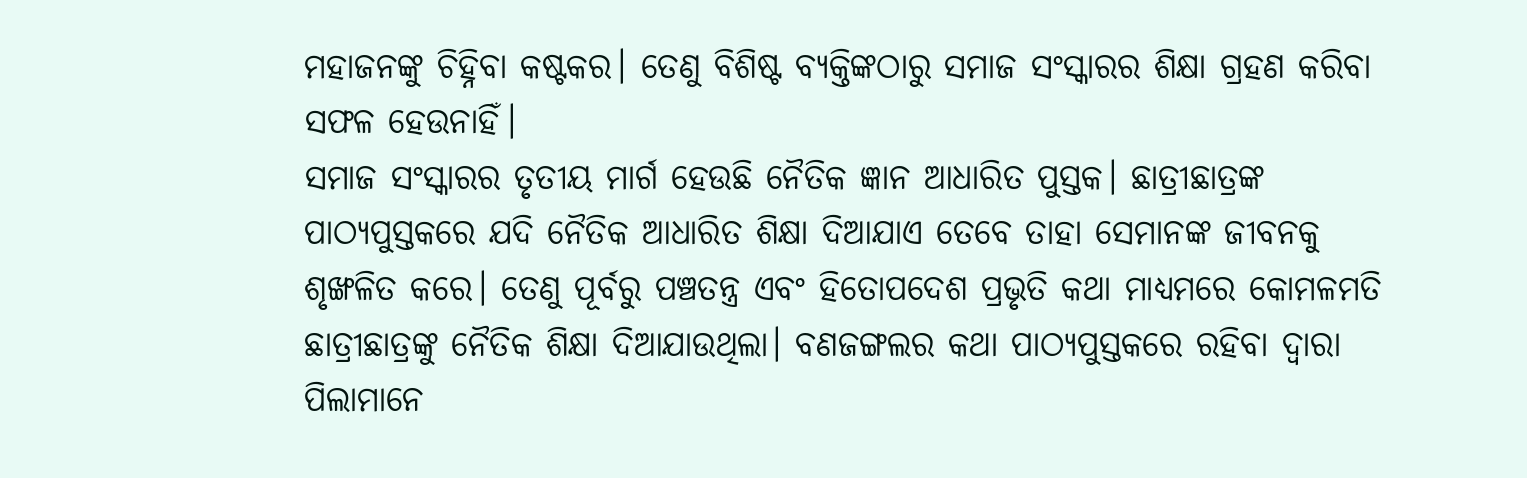ମହାଜନଙ୍କୁ ଚିହ୍ନିବା କଷ୍ଟକର। ତେଣୁ ବିଶିଷ୍ଟ ବ୍ୟକ୍ତିଙ୍କଠାରୁ ସମାଜ ସଂସ୍କାରର ଶିକ୍ଷା ଗ୍ରହଣ କରିବା ସଫଳ ହେଉନାହିଁ।
ସମାଜ ସଂସ୍କାରର ତୃତୀୟ ମାର୍ଗ ହେଉଛି ନୈତିକ ଜ୍ଞାନ ଆଧାରିତ ପୁସ୍ତକ। ଛାତ୍ରୀଛାତ୍ରଙ୍କ ପାଠ୍ୟପୁସ୍ତକରେ ଯଦି ନୈତିକ ଆଧାରିତ ଶିକ୍ଷା ଦିଆଯାଏ ତେବେ ତାହା ସେମାନଙ୍କ ଜୀବନକୁ ଶୃଙ୍ଖଳିତ କରେ। ତେଣୁ ପୂର୍ବରୁ ପଞ୍ଚତନ୍ତ୍ର ଏବଂ ହିତୋପଦେଶ ପ୍ରଭୃତି କଥା ମାଧ୍ୟମରେ କୋମଳମତି ଛାତ୍ରୀଛାତ୍ରଙ୍କୁ ନୈତିକ ଶିକ୍ଷା ଦିଆଯାଉଥିଲା। ବଣଜଙ୍ଗଲର କଥା ପାଠ୍ୟପୁସ୍ତକରେ ରହିବା ଦ୍ୱାରା ପିଲାମାନେ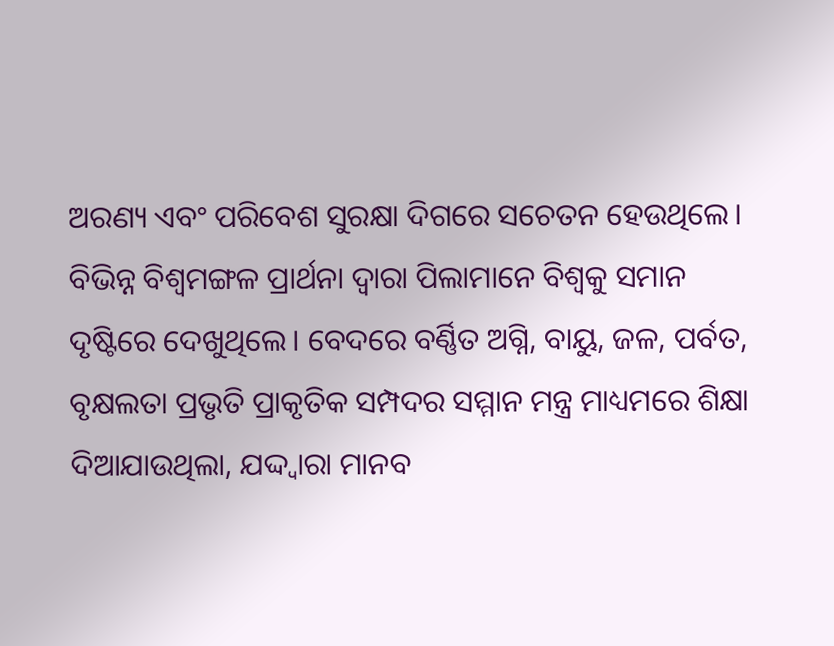ଅରଣ୍ୟ ଏବଂ ପରିବେଶ ସୁରକ୍ଷା ଦିଗରେ ସଚେତନ ହେଉଥିଲେ। ବିଭିନ୍ନ ବିଶ୍ୱମଙ୍ଗଳ ପ୍ରାର୍ଥନା ଦ୍ୱାରା ପିଲାମାନେ ବିଶ୍ୱକୁ ସମାନ ଦୃଷ୍ଟିରେ ଦେଖୁଥିଲେ। ବେଦରେ ବର୍ଣ୍ଣିତ ଅଗ୍ନି, ବାୟୁ, ଜଳ, ପର୍ବତ, ବୃକ୍ଷଲତା ପ୍ରଭୃତି ପ୍ରାକୃତିକ ସମ୍ପଦର ସମ୍ମାନ ମନ୍ତ୍ର ମାଧ୍ୟମରେ ଶିକ୍ଷା ଦିଆଯାଉଥିଲା, ଯଦ୍ଦ୍ବାରା ମାନବ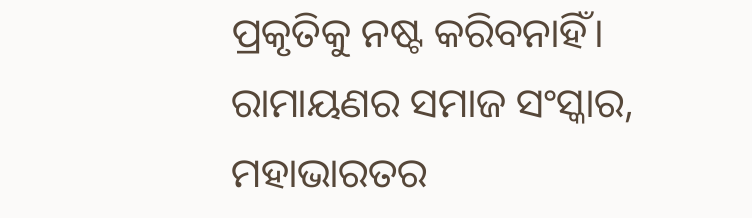ପ୍ରକୃତିକୁ ନଷ୍ଟ କରିବନାହିଁ। ରାମାୟଣର ସମାଜ ସଂସ୍କାର, ମହାଭାରତର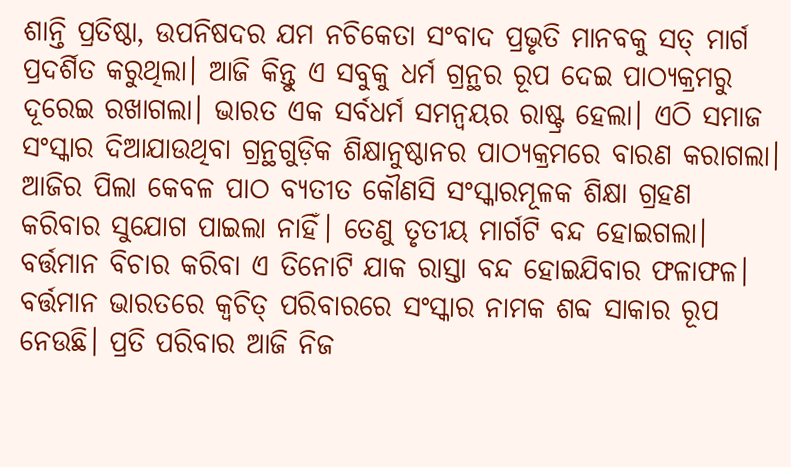ଶାନ୍ତି ପ୍ରତିଷ୍ଠା, ଉପନିଷଦର ଯମ ନଚିକେତା ସଂବାଦ ପ୍ରଭୃତି ମାନବକୁ ସତ୍‌ ମାର୍ଗ ପ୍ରଦର୍ଶିତ କରୁଥିଲା। ଆଜି କିନ୍ତୁ ଏ ସବୁକୁ ଧର୍ମ ଗ୍ରନ୍ଥର ରୂପ ଦେଇ ପାଠ୍ୟକ୍ରମରୁ ଦୂରେଇ ରଖାଗଲା। ଭାରତ ଏକ ସର୍ବଧର୍ମ ସମନ୍ବୟର ରାଷ୍ଟ୍ର ହେଲା। ଏଠି ସମାଜ ସଂସ୍କାର ଦିଆଯାଉଥିବା ଗ୍ରନ୍ଥଗୁଡ଼ିକ ଶିକ୍ଷାନୁଷ୍ଠାନର ପାଠ୍ୟକ୍ରମରେ ବାରଣ କରାଗଲା। ଆଜିର ପିଲା କେବଳ ପାଠ ବ୍ୟତୀତ କୌଣସି ସଂସ୍କାରମୂଳକ ଶିକ୍ଷା ଗ୍ରହଣ କରିବାର ସୁଯୋଗ ପାଇଲା ନାହିଁ। ତେଣୁ ତୃତୀୟ ମାର୍ଗଟି ବନ୍ଦ ହୋଇଗଲା।
ବର୍ତ୍ତମାନ ବିଚାର କରିବା ଏ ତିନୋଟି ଯାକ ରାସ୍ତା ବନ୍ଦ ହୋଇଯିବାର ଫଳାଫଳ। ବର୍ତ୍ତମାନ ଭାରତରେ କ୍ୱଚିତ୍‌ ପରିବାରରେ ସଂସ୍କାର ନାମକ ଶବ୍ଦ ସାକାର ରୂପ ନେଉଛି। ପ୍ରତି ପରିବାର ଆଜି ନିଜ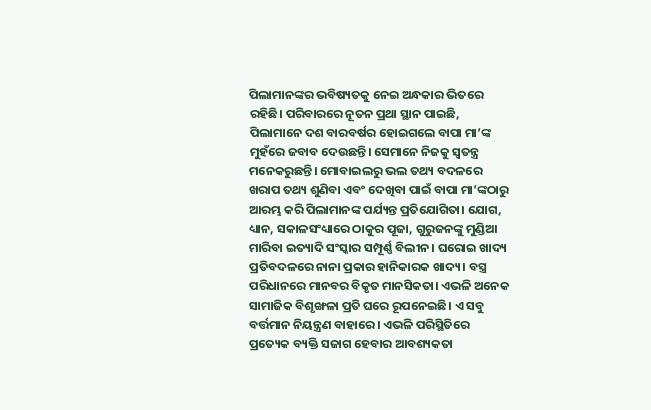ପିଲାମାନଙ୍କର ଭବିଷ୍ୟତକୁ ନେଇ ଅନ୍ଧକାର ଭିତରେ ରହିଛି। ପରିବାରରେ ନୂତନ ପ୍ରଥା ସ୍ଥାନ ପାଇଛି, ପିଲାମାନେ ଦଶ ବାରବର୍ଷର ହୋଇଗଲେ ବାପା ମା’ଙ୍କ ମୁହଁରେ ଜବାବ ଦେଉଛନ୍ତି। ସେମାନେ ନିଜକୁ ସ୍ବତନ୍ତ୍ର ମନେକରୁଛନ୍ତି। ମୋବାଇଲରୁ ଭଲ ତଥ୍ୟ ବଦଳରେ ଖରାପ ତଥ୍ୟ ଶୁଣିବା ଏବଂ ଦେଖିବା ପାଇଁ ବାପା ମା’ଙ୍କଠାରୁ ଆରମ୍ଭ କରି ପିଲାମାନଙ୍କ ପର୍ଯ୍ୟନ୍ତ ପ୍ରତିଯୋଗିତା। ଯୋଗ, ଧ୍ୟାନ, ସକାଳସଂଧ୍ୟାରେ ଠାକୁର ପୂଜା, ଗୁରୁଜନଙ୍କୁ ମୁଣ୍ଡିଆ ମାରିବା ଇତ୍ୟାଦି ସଂସ୍କାର ସମ୍ପୂର୍ଣ୍ଣ ବିଲୀନ। ଘରୋଇ ଖାଦ୍ୟ ପ୍ରତିବଦଳରେ ନାନା ପ୍ରକାର ହାନିକାରକ ଖାଦ୍ୟ। ବସ୍ତ୍ର ପରିଧାନରେ ମାନବର ବିକୃତ ମାନସିକତା। ଏଭଳି ଅନେକ ସାମାଜିକ ବିଶୃଙ୍ଖଳା ପ୍ରତି ଘରେ ରୂପନେଇଛି। ଏ ସବୁ ବର୍ତ୍ତମାନ ନିୟନ୍ତ୍ରଣ ବାହାରେ। ଏଭଳି ପରିସ୍ଥିତିରେ ପ୍ରତ୍ୟେକ ବ୍ୟକ୍ତି ସଜାଗ ହେବାର ଆବଶ୍ୟକତା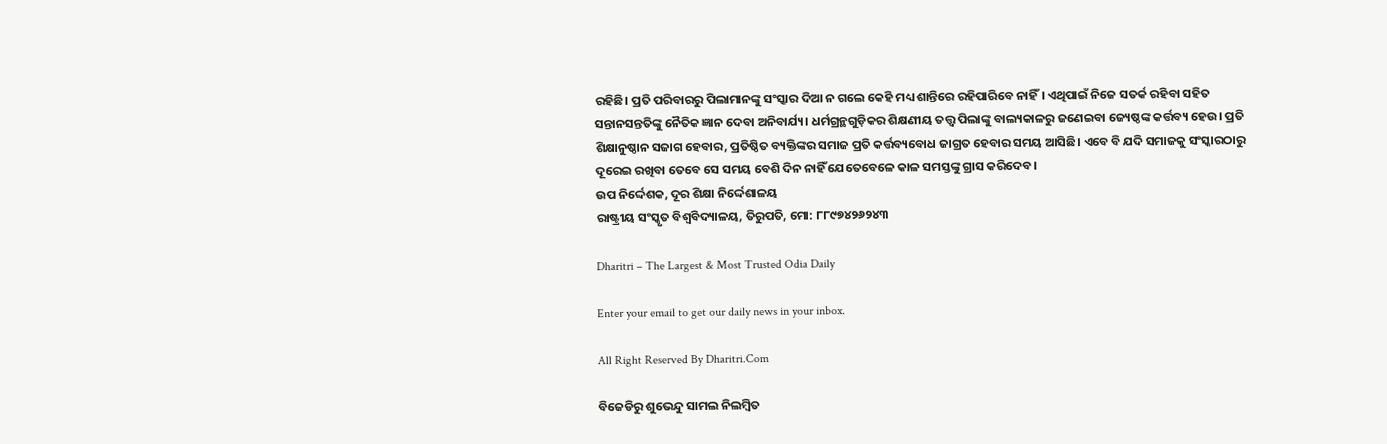ରହିଛି। ପ୍ରତି ପରିବାରରୁ ପିଲାମାନଙ୍କୁ ସଂସ୍କାର ଦିଆ ନ ଗଲେ କେହି ମଧ୍ୟ ଶାନ୍ତିରେ ରହିପାରିବେ ନାହିଁ। ଏଥିପାଇଁ ନିଜେ ସତର୍କ ରହିବା ସହିତ ସନ୍ତାନସନ୍ତତିଙ୍କୁ ନୈତିକ ଜ୍ଞାନ ଦେବା ଅନିବାର୍ଯ୍ୟ। ଧର୍ମଗ୍ରନ୍ଥଗୁଡ଼ିକର ଶିକ୍ଷଣୀୟ ତତ୍ତ୍ୱ ପିଲାଙ୍କୁ ବାଲ୍ୟକାଳରୁ ଜଣେଇବା ଜ୍ୟେଷ୍ଠଙ୍କ କର୍ତ୍ତବ୍ୟ ହେଉ। ପ୍ରତି ଶିକ୍ଷାନୁଷ୍ଠାନ ସଜାଗ ହେବାର, ପ୍ରତିଷ୍ଠିତ ବ୍ୟକ୍ତିଙ୍କର ସମାଜ ପ୍ରତି କର୍ତ୍ତବ୍ୟବୋଧ ଜାଗ୍ରତ ହେବାର ସମୟ ଆସିଛି। ଏବେ ବି ଯଦି ସମାଜକୁ ସଂସ୍କାରଠାରୁ ଦୂରେଇ ରଖିବା ତେବେ ସେ ସମୟ ବେଶି ଦିନ ନାହିଁ ଯେତେବେଳେ କାଳ ସମସ୍ତଙ୍କୁ ଗ୍ରାସ କରିଦେବ।
ଉପ ନିର୍ଦ୍ଦେଶକ, ଦୂର ଶିକ୍ଷା ନିର୍ଦ୍ଦେଶାଳୟ
ରାଷ୍ଟ୍ରୀୟ ସଂସ୍କୃତ ବିଶ୍ୱବିଦ୍ୟାଳୟ, ତିରୁପତି, ମୋ: ୮୮୯୭୪୨୬୨୪୩

Dharitri – The Largest & Most Trusted Odia Daily

Enter your email to get our daily news in your inbox.

All Right Reserved By Dharitri.Com

ବିଜେଡିରୁ ଶୁଭେନ୍ଦୁ ସାମଲ ନିଲମ୍ୱିତ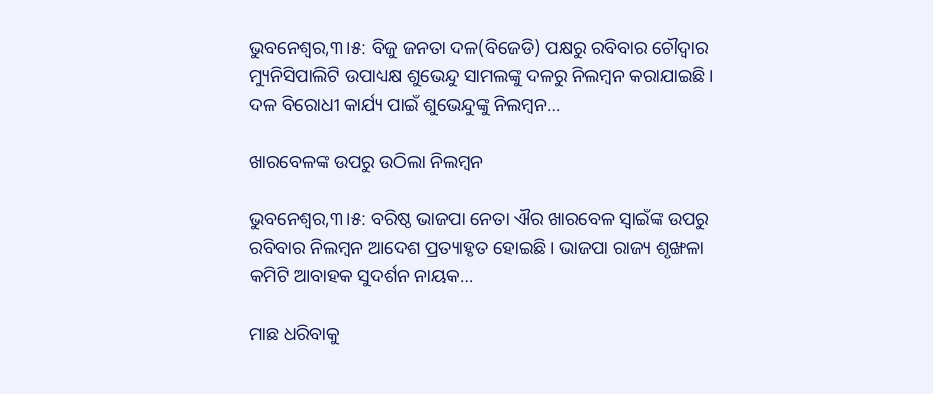ଭୁବନେଶ୍ୱର,୩।୫: ବିଜୁ ଜନତା ଦଳ(ବିଜେଡି) ପକ୍ଷରୁ ରବିବାର ଚୌଦ୍ୱାର ମ୍ୟୁନିସିପାଲିଟି ଉପାଧ୍ୟକ୍ଷ ଶୁଭେନ୍ଦୁ ସାମଲଙ୍କୁ ଦଳରୁ ନିଲମ୍ୱନ କରାଯାଇଛି। ଦଳ ବିରୋଧୀ କାର୍ଯ୍ୟ ପାଇଁ ଶୁଭେନ୍ଦୁଙ୍କୁ ନିଲମ୍ୱନ…

ଖାରବେଳଙ୍କ ଉପରୁ ଉଠିଲା ନିଲମ୍ୱନ

ଭୁବନେଶ୍ୱର,୩।୫: ବରିଷ୍ଠ ଭାଜପା ନେତା ଐର ଖାରବେଳ ସ୍ୱାଇଁଙ୍କ ଉପରୁ ରବିବାର ନିଲମ୍ୱନ ଆଦେଶ ପ୍ରତ୍ୟାହୃତ ହୋଇଛି। ଭାଜପା ରାଜ୍ୟ ଶୃଙ୍ଖଳା କମିଟି ଆବାହକ ସୁଦର୍ଶନ ନାୟକ…

ମାଛ ଧରିବାକୁ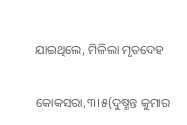ଯାଇଥିଲେ, ମିଳିଲା ମୃତଦେହ

କୋକସରା,୩।୫(ଦୁଷ୍ମନ୍ତ କୁମାର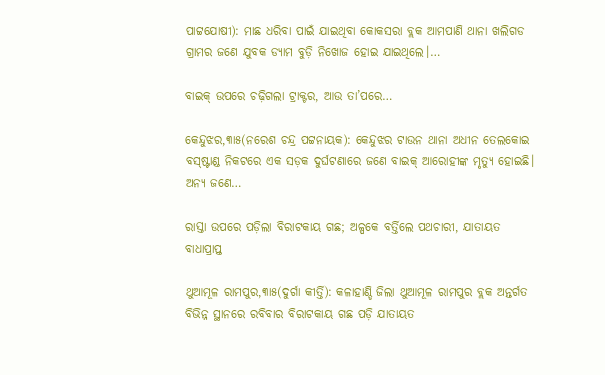ପାଟ୍ଟଯୋଷୀ): ମାଛ ଧରିବା ପାଇଁ ଯାଇଥିବା କୋକସରା ବ୍ଲକ ଆମପାଣି ଥାନା ଖଲିଗଡ ଗ୍ରାମର ଜଣେ ଯୁବକ ଡ୍ୟାମ ବୁଡ଼ି ନିଖୋଜ ହୋଇ ଯାଇଥିଲେ।…

ବାଇକ୍‌ ଉପରେ ଚଢ଼ିଗଲା ଟ୍ରାକ୍ଟର, ଆଉ ତା’ପରେ…

କେନ୍ଦୁଝର,୩ା୫(ନରେଶ ଚନ୍ଦ୍ର ପଟ୍ଟନାୟକ): କେନ୍ଦୁଝର ଟାଉନ ଥାନା ଅଧୀନ ତେଲକୋଇ ବସ୍‌ଷ୍ଟାଣ୍ଡ ନିକଟରେ ଏକ ସଡ଼କ ଦୁର୍ଘଟଣାରେ ଜଣେ ବାଇକ୍‌ ଆରୋହୀଙ୍କ ମୃତ୍ୟୁ ହୋଇଛି। ଅନ୍ୟ ଜଣେ…

ରାସ୍ତା ଉପରେ ପଡ଼ିଲା ବିରାଟକାୟ ଗଛ; ଅଳ୍ପକେ ବର୍ତ୍ତିଲେ ପଥଚାରୀ, ଯାତାୟତ ବାଧାପ୍ରାପ୍ତ

ଥୁଆମୂଳ ରାମପୁର,୩ା୫(ଦୁର୍ଗା କୀର୍ତ୍ତି): କଳାହାଣ୍ଡି ଜିଲା ଥୁଆମୂଳ ରାମପୁର ବ୍ଲକ ଅନ୍ତର୍ଗତ ବିଭିନ୍ନ ସ୍ଥାନରେ ରବିବାର ବିରାଟକାୟ ଗଛ ପଡ଼ି ଯାତାୟତ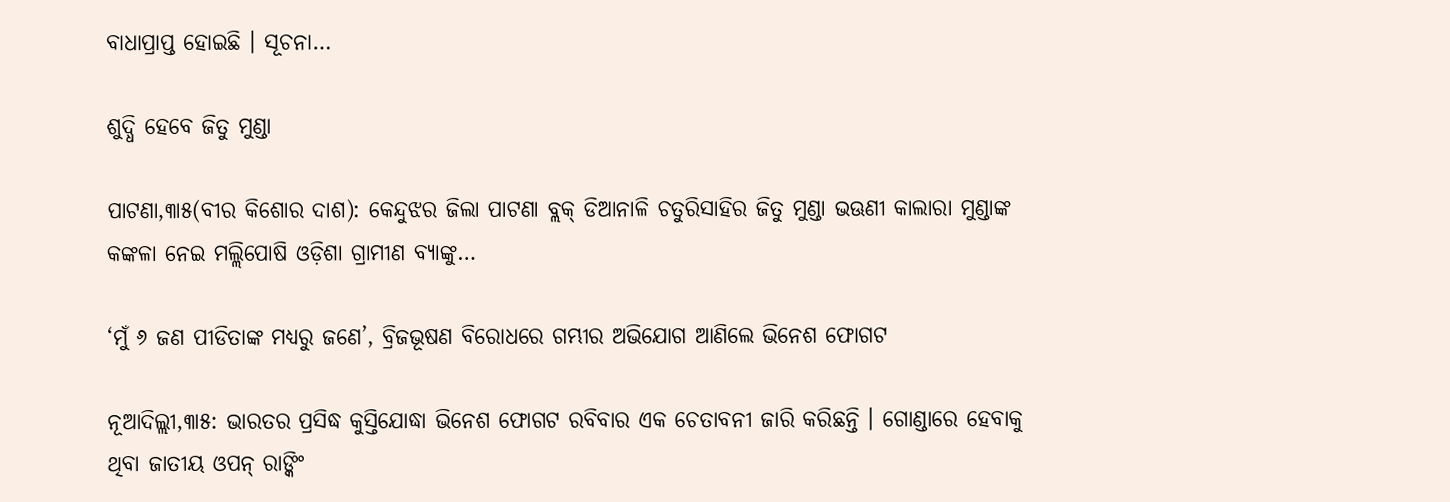ବାଧାପ୍ରାପ୍ତ ହୋଇଛି । ସୂଚନା…

ଶୁଦ୍ଧି ହେବେ ଜିତୁ ମୁଣ୍ଡା

ପାଟଣା,୩ା୫(ବୀର କିଶୋର ଦାଶ): କେନ୍ଦୁଝର ଜିଲା ପାଟଣା ବ୍ଲକ୍‌ ଡିଆନାଳି ଚତୁରିସାହିର ଜିତୁ ମୁଣ୍ଡା ଭଊଣୀ କାଲାରା ମୁଣ୍ଡାଙ୍କ କଙ୍କଳା ନେଇ ମଲ୍ଲିପୋଷି ଓଡ଼ିଶା ଗ୍ରାମୀଣ ବ୍ୟାଙ୍କୁ…

‘ମୁଁ ୬ ଜଣ ପୀଡିତାଙ୍କ ମଧ୍ୟରୁ ଜଣେ’, ବ୍ରିଜଭୂଷଣ ବିରୋଧରେ ଗମ୍ଭୀର ଅଭିଯୋଗ ଆଣିଲେ ଭିନେଶ ଫୋଗଟ

ନୂଆଦିଲ୍ଲୀ,୩ା୫: ଭାରତର ପ୍ରସିଦ୍ଧ କୁସ୍ତିଯୋଦ୍ଧା ଭିନେଶ ଫୋଗଟ ରବିବାର ଏକ ଚେତାବନୀ ଜାରି କରିଛନ୍ତି । ଗୋଣ୍ଡାରେ ହେବାକୁ ଥିବା ଜାତୀୟ ଓପନ୍ ରାଙ୍କିଂ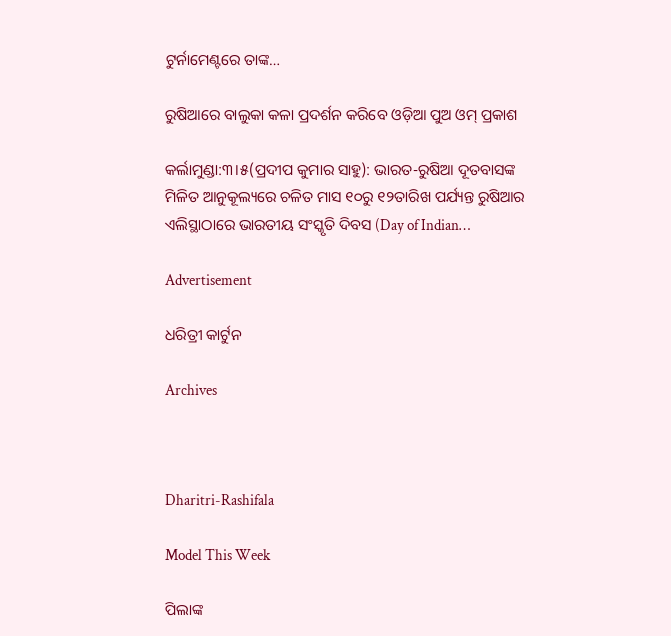ଟୁର୍ନାମେଣ୍ଟରେ ତାଙ୍କ…

ରୁଷିଆରେ ବାଲୁକା କଳା ପ୍ରଦର୍ଶନ କରିବେ ଓଡ଼ିଆ ପୁଅ ଓମ୍‌ ପ୍ରକାଶ

କର୍ଲାମୁଣ୍ଡା:୩।୫(ପ୍ରଦୀପ କୁମାର ସାହୁ): ଭାରତ-ରୁଷିଆ ଦୂତବାସଙ୍କ ମିଳିତ ଆନୁକୂଲ୍ୟରେ ଚଳିତ ମାସ ୧୦ରୁ ୧୨ତାରିଖ ପର୍ଯ୍ୟନ୍ତ ରୁଷିଆର ଏଲିସ୍ଥାଠାରେ ଭାରତୀୟ ସଂସ୍କୃତି ଦିବସ (Day of Indian…

Advertisement

ଧରିତ୍ରୀ କାର୍ଟୁନ

Archives



Dharitri-Rashifala

Model This Week

ପିଲାଙ୍କ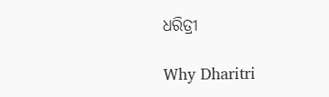ଧରିତ୍ରୀ

Why Dharitri